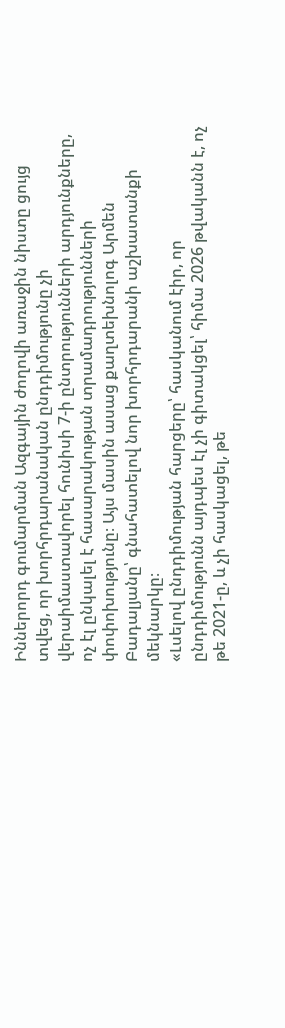Իններորդ գումարման Ազգային ժողովի առաջին նիստը ցույց տվեց, որ խորհրդարանական ընդդիմությունը չի վերաիմաստավորել հունիսի 7-ի ընտրությունների արդյունքները, ոչ էլ ընկալել է հասարակության տրամադրությունների փոփոխությունը։ Այս մասին ասաց քաղտեխնոլոգ Արմեն Բադալյանը՝ գնահատելով նոր խորհրդարանի աշխատանքի մեկնարկը։
«Լսելով ընդդիմության հարցերը՝ հասկանում էիր, որ ընդդիմությունն այդպես էլ չի գիտակցել՝ հիմա 2026 թվականն է, ոչ թե 2021-ը, և չի հասկացել, թե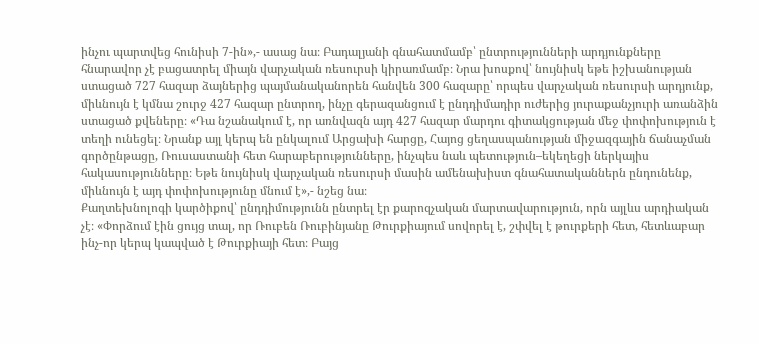ինչու պարտվեց հունիսի 7-ին»,- ասաց նա։ Բադալյանի գնահատմամբ՝ ընտրությունների արդյունքները հնարավոր չէ բացատրել միայն վարչական ռեսուրսի կիրառմամբ։ Նրա խոսքով՝ նույնիսկ եթե իշխանության ստացած 727 հազար ձայներից պայմանականորեն հանվեն 300 հազարը՝ որպես վարչական ռեսուրսի արդյունք, միևնույն է կմնա շուրջ 427 հազար ընտրող, ինչը գերազանցում է ընդդիմադիր ուժերից յուրաքանչյուրի առանձին ստացած քվեները։ «Դա նշանակում է, որ առնվազն այդ 427 հազար մարդու գիտակցության մեջ փոփոխություն է տեղի ունեցել։ Նրանք այլ կերպ են ընկալում Արցախի հարցը, Հայոց ցեղասպանության միջազգային ճանաչման գործընթացը, Ռուսաստանի հետ հարաբերությունները, ինչպես նաև պետություն–եկեղեցի ներկայիս հակասությունները։ Եթե նույնիսկ վարչական ռեսուրսի մասին ամենախիստ գնահատականներն ընդունենք, միևնույն է այդ փոփոխությունը մնում է»,- նշեց նա։
Քաղտեխնոլոգի կարծիքով՝ ընդդիմությունն ընտրել էր քարոզչական մարտավարություն, որն այլևս արդիական չէ։ «Փորձում էին ցույց տալ, որ Ռուբեն Ռուբինյանը Թուրքիայում սովորել է, շփվել է թուրքերի հետ, հետևաբար ինչ-որ կերպ կապված է Թուրքիայի հետ։ Բայց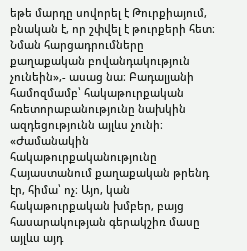եթե մարդը սովորել է Թուրքիայում, բնական է, որ շփվել է թուրքերի հետ։ Նման հարցադրումները քաղաքական բովանդակություն չունեին»,- ասաց նա։ Բադալյանի համոզմամբ՝ հակաթուրքական հռետորաբանությունը նախկին ազդեցությունն այլևս չունի։ «Ժամանակին հակաթուրքականությունը Հայաստանում քաղաքական թրենդ էր, հիմա՝ ոչ։ Այո, կան հակաթուրքական խմբեր, բայց հասարակության գերակշիռ մասը այլևս այդ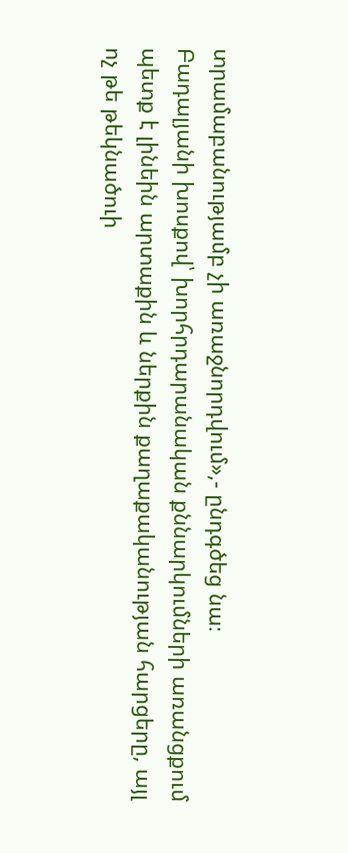տրամաբանությամբ չի առաջնորդվում»,- ընդգծեց նա։
Բադալյանի խոսքով՝ խորհրդարանական քննարկումների առանցքում պետք է լինեին արտաքին և ներքին քաղաքականության հարցերը, այլ ոչ թե թեկնածուի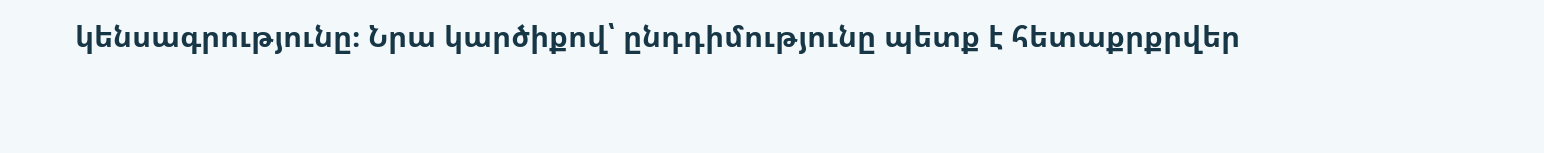կենսագրությունը։ Նրա կարծիքով՝ ընդդիմությունը պետք է հետաքրքրվեր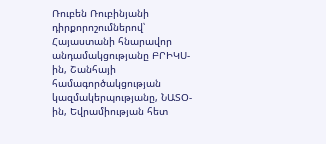Ռուբեն Ռուբինյանի դիրքորոշումներով՝ Հայաստանի հնարավոր անդամակցությանը ԲՐԻԿՍ-ին, Շանհայի համագործակցության կազմակերպությանը, ՆԱՏՕ-ին, Եվրամիության հետ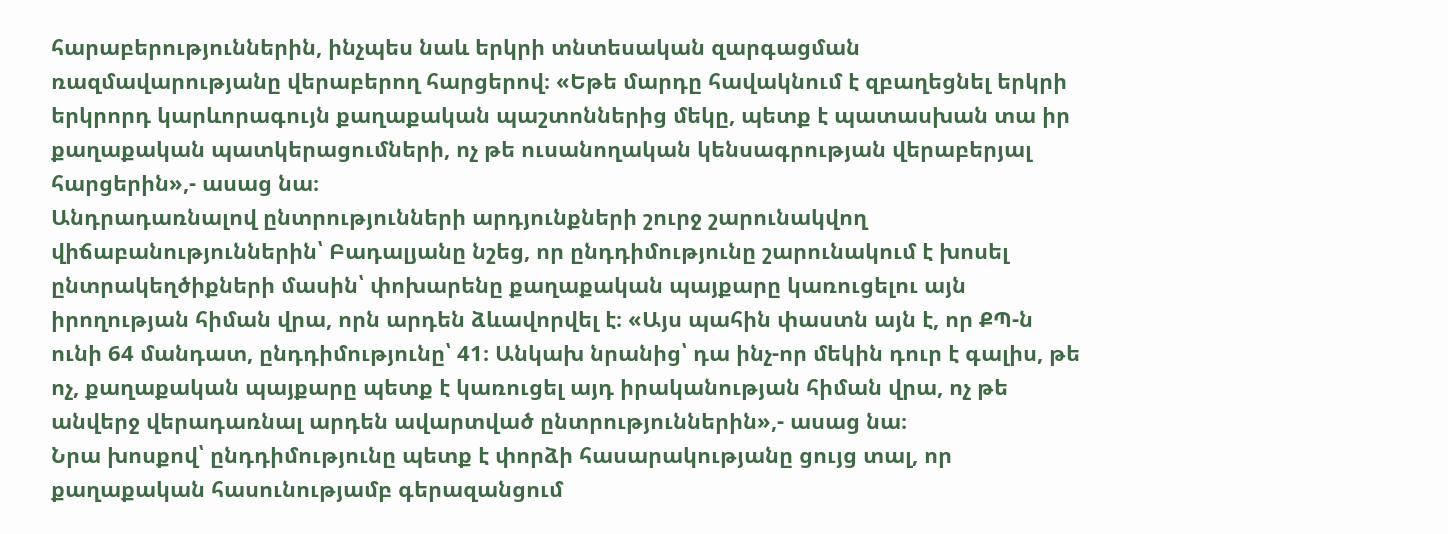հարաբերություններին, ինչպես նաև երկրի տնտեսական զարգացման ռազմավարությանը վերաբերող հարցերով։ «Եթե մարդը հավակնում է զբաղեցնել երկրի երկրորդ կարևորագույն քաղաքական պաշտոններից մեկը, պետք է պատասխան տա իր քաղաքական պատկերացումների, ոչ թե ուսանողական կենսագրության վերաբերյալ հարցերին»,- ասաց նա։
Անդրադառնալով ընտրությունների արդյունքների շուրջ շարունակվող վիճաբանություններին՝ Բադալյանը նշեց, որ ընդդիմությունը շարունակում է խոսել ընտրակեղծիքների մասին՝ փոխարենը քաղաքական պայքարը կառուցելու այն իրողության հիման վրա, որն արդեն ձևավորվել է։ «Այս պահին փաստն այն է, որ ՔՊ-ն ունի 64 մանդատ, ընդդիմությունը՝ 41։ Անկախ նրանից՝ դա ինչ-որ մեկին դուր է գալիս, թե ոչ, քաղաքական պայքարը պետք է կառուցել այդ իրականության հիման վրա, ոչ թե անվերջ վերադառնալ արդեն ավարտված ընտրություններին»,- ասաց նա։
Նրա խոսքով՝ ընդդիմությունը պետք է փորձի հասարակությանը ցույց տալ, որ քաղաքական հասունությամբ գերազանցում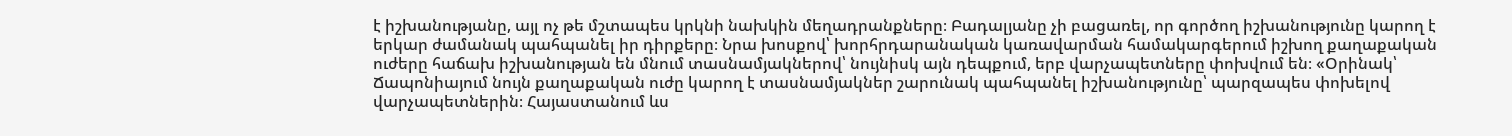է իշխանությանը, այլ ոչ թե մշտապես կրկնի նախկին մեղադրանքները։ Բադալյանը չի բացառել, որ գործող իշխանությունը կարող է երկար ժամանակ պահպանել իր դիրքերը։ Նրա խոսքով՝ խորհրդարանական կառավարման համակարգերում իշխող քաղաքական ուժերը հաճախ իշխանության են մնում տասնամյակներով՝ նույնիսկ այն դեպքում, երբ վարչապետները փոխվում են։ «Օրինակ՝ Ճապոնիայում նույն քաղաքական ուժը կարող է տասնամյակներ շարունակ պահպանել իշխանությունը՝ պարզապես փոխելով վարչապետներին։ Հայաստանում ևս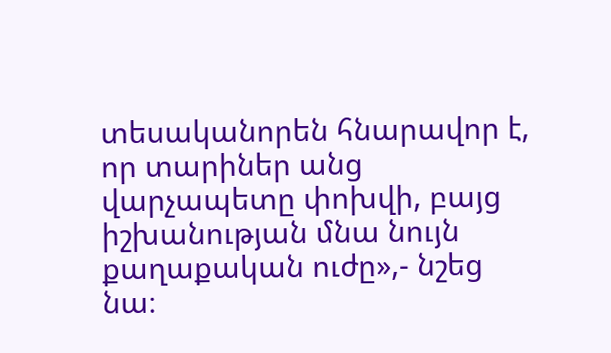տեսականորեն հնարավոր է, որ տարիներ անց վարչապետը փոխվի, բայց իշխանության մնա նույն քաղաքական ուժը»,- նշեց նա։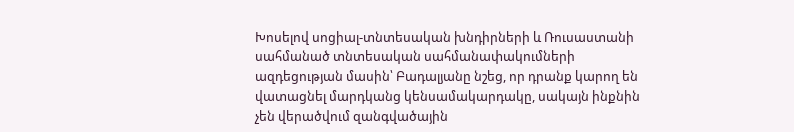Խոսելով սոցիալ-տնտեսական խնդիրների և Ռուսաստանի սահմանած տնտեսական սահմանափակումների ազդեցության մասին՝ Բադալյանը նշեց, որ դրանք կարող են վատացնել մարդկանց կենսամակարդակը, սակայն ինքնին չեն վերածվում զանգվածային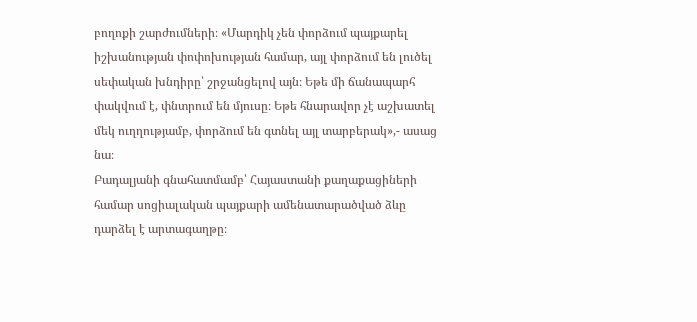բողոքի շարժումների։ «Մարդիկ չեն փորձում պայքարել իշխանության փոփոխության համար, այլ փորձում են լուծել սեփական խնդիրը՝ շրջանցելով այն։ Եթե մի ճանապարհ փակվում է, փնտրում են մյուսը։ Եթե հնարավոր չէ աշխատել մեկ ուղղությամբ, փորձում են գտնել այլ տարբերակ»,- ասաց նա։
Բադալյանի գնահատմամբ՝ Հայաստանի քաղաքացիների համար սոցիալական պայքարի ամենատարածված ձևը դարձել է արտագաղթը։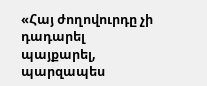«Հայ ժողովուրդը չի դադարել պայքարել, պարզապես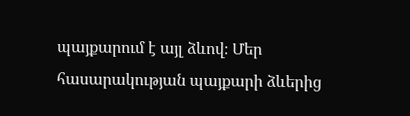պայքարում է այլ ձևով։ Մեր հասարակության պայքարի ձևերից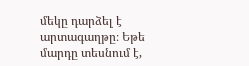մեկը դարձել է արտագաղթը։ Եթե մարդը տեսնում է,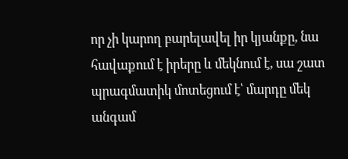որ չի կարող բարելավել իր կյանքը, նա հավաքում է իրերը և մեկնում է, սա շատ պրագմատիկ մոտեցում է՝ մարդը մեկ անգամ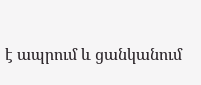է ապրում և ցանկանում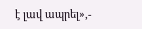է լավ ապրել»,-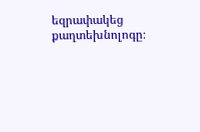եզրափակեց քաղտեխնոլոգը։